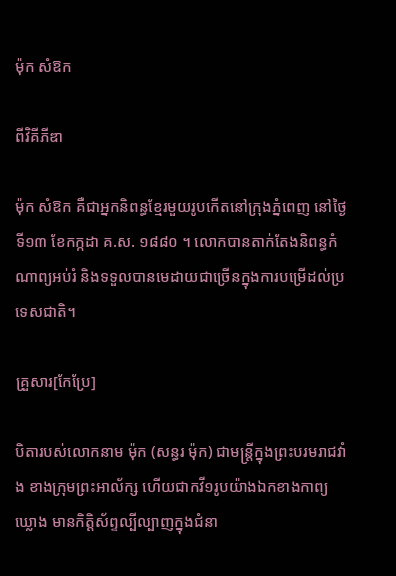ម៉ុក សំឱក

ពីវិគីភីឌា

ម៉ុក សំឱក គឺជាអ្នកនិពន្ធខ្មែរមួយរូបកើតនៅក្រុងភ្នំពេញ នៅថ្ងៃទី១៣ ខែកក្កដា គ.ស. ១៨៨០ ។ លោកបានតាក់តែងនិពន្ធកំណាព្យអប់រំ និងទទួលបានមេដាយជាច្រើនក្នុងការបម្រើដល់ប្រទេសជាតិ។

គ្រួសារ[កែប្រែ]

បិតារបស់លោកនាម ម៉ុក (សន្ធរ ម៉ុក) ជាមន្ត្រីក្នុងព្រះបរមរាជវាំង ខាងក្រុមព្រះអាល័ក្ស ហើយជាកវី១រូបយ៉ាងឯកខាងកាព្យឃ្លោង មានកិត្តិស័ព្ទល្បីល្បាញក្នុងជំនា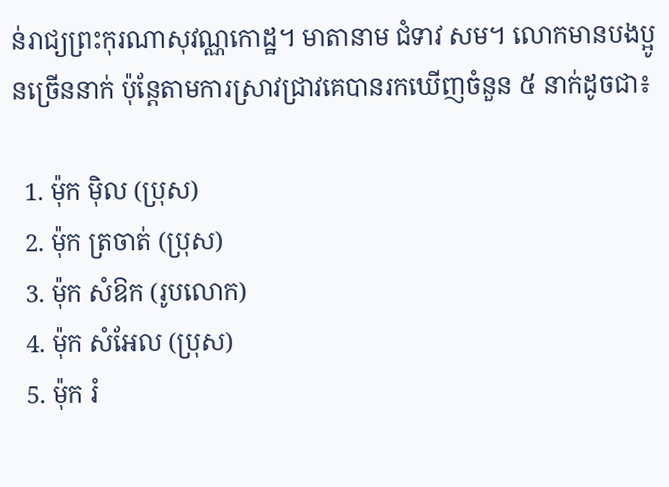ន់រាជ្យព្រះកុរណាសុវណ្ណកោដ្ឋ។ មាតានាម ជំទាវ សម។ លោកមានបងប្អូនច្រើននាក់ ប៉ុន្តែតាមការស្រាវជ្រាវគេបានរកឃើញចំនួន ៥ នាក់ដូចជា៖

  1. ម៉ុក ម៉ិល (ប្រុស)
  2. ម៉ុក ត្រចាត់ (ប្រុស)
  3. ម៉ុក សំឱក (រូបលោក)
  4. ម៉ុក សំអែល (ប្រុស)
  5. ម៉ុក រំ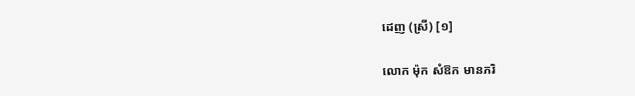ដេញ (ស្រី) [១]

លោក ម៉ុក សំឱក មានភរិ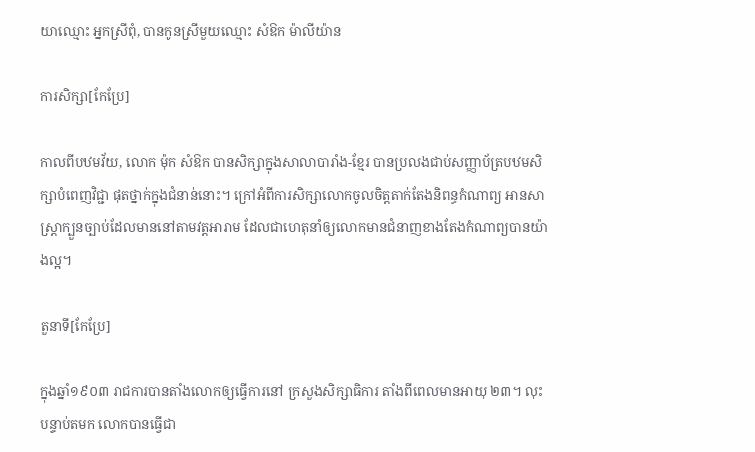យាឈ្មោះ អ្នកស្រីពុំ, បានកូនស្រីមួយឈ្មោះ សំឱក ម៉ាលីយ៉ាន

ការសិក្សា[កែប្រែ]

កាលពីបឋមវ័យ, លោក ម៉ុក សំឱក បានសិក្សាក្នុងសាលាបារាំង-ខ្មែរ បានប្រលងជាប់សញ្ញាប័ត្របឋមសិក្សាបំពេញវិជ្ជា ផុតថ្នាក់ក្នុងជំនាន់នោះ។ ក្រៅអំពីការសិក្សាលោកចូលចិត្តតាក់តែងនិពន្ធកំណាព្យ អានសាស្ត្រាក្បួនច្បាប់ដែលមាននៅតាមវត្តអារាម ដែលជាហេតុនាំឲ្យលោកមានជំនាញខាងតែងកំណាព្យបានយ៉ាងល្អ។

តួនាទី[កែប្រែ]

ក្នុងឆ្នាំ១៩០៣ រាជការបានតាំងលោកឲ្យធ្វើការនៅ ក្រសួងសិក្សាធិការ តាំងពីពេលមានអាយុ ២៣។ លុះបន្ទាប់តមក លោកបានធ្វើជា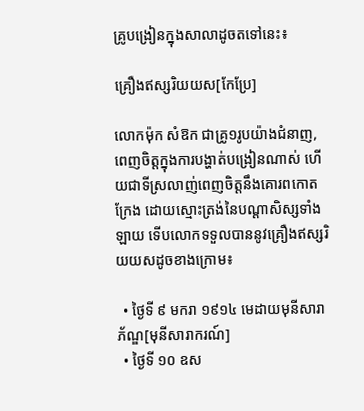គ្រូបង្រៀនក្នុងសាលាដូចតទៅនេះ៖

គ្រឿងឥស្សរិយយស[កែប្រែ]

លោកម៉ុក សំឱក ជាគ្រូ១រូបយ៉ាងជំនាញ, ពេញចិត្តក្នុងការបង្ហាត់បង្រៀនណាស់ ហើយជាទីស្រលាញ់ពេញចិត្តនឹងគោរពកោតក្រែង ដោយស្មោះត្រង់នៃបណ្ដាសិស្សទាំងឡាយ ទើបលោកទទួលបាននូវគ្រឿងឥស្សរិយយសដូចខាងក្រោម៖

  • ថ្ងៃទី ៩ មករា ១៩១៤ មេដាយមុនីសារាភ័ណ្ឌ[មុនីសារាករណ៍]
  • ថ្ងៃទី ១០ ឧស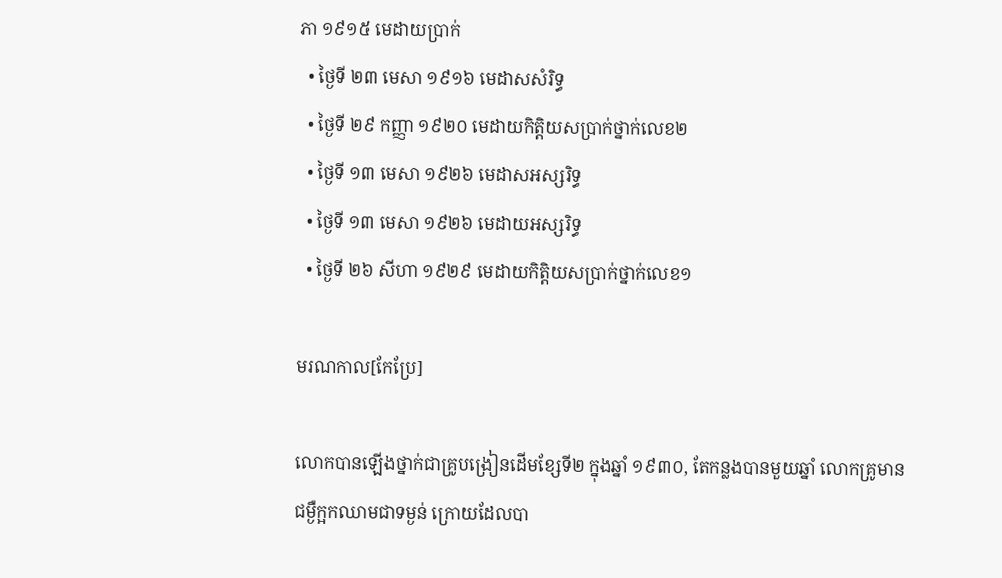ភា ១៩១៥ មេដាយប្រាក់
  • ថ្ងៃទី ២៣ មេសា ១៩១៦ មេដាសសំរិទ្ធ
  • ថ្ងៃទី ២៩ កញ្ញា ១៩២០ មេដាយកិត្ដិយសប្រាក់ថ្នាក់លេខ២
  • ថ្ងៃទី ១៣ មេសា ១៩២៦ មេដាសអស្សរិទ្ធ
  • ថ្ងៃទី ១៣ មេសា ១៩២៦ មេដាយអស្សរិទ្ធ
  • ថ្ងៃទី ២៦ សីហា ១៩២៩ មេដាយកិត្ដិយសប្រាក់ថ្នាក់លេខ១

មរណកាល[កែប្រែ]

លោកបានឡើងថ្នាក់ជាគ្រូបង្រៀនដើមខ្សែទី២ ក្នុងឆ្នាំ ១៩៣០, តែកន្លងបានមួយឆ្នាំ លោកគ្រូមានជម្ងឺក្អកឈាមជាទម្ងន់ ក្រោយដែលបា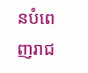នបំពេញរាជ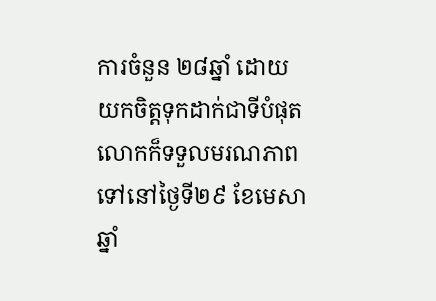ការចំនួន ២៨ឆ្នាំ ដោយយកចិត្តទុកដាក់ជាទីបំផុត លោកក៏ទទួលមរណភាពទៅនៅថ្ងៃទី២៩ ខែមេសា ឆ្នាំ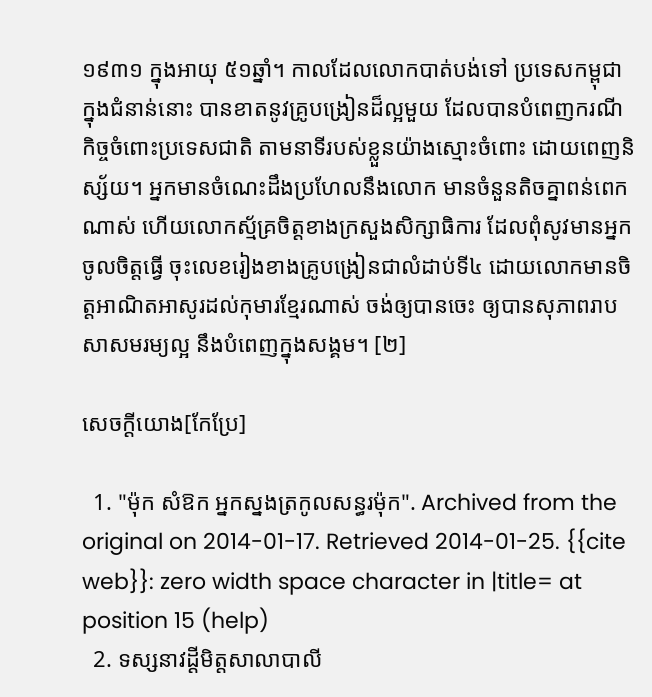១៩៣១ ក្នុងអាយុ ៥១ឆ្នាំ។ កាលដែលលោកបាត់បង់ទៅ ប្រទេសកម្ពុជាក្នុងជំនាន់នោះ បានខាតនូវគ្រូបង្រៀនដ៏ល្អមួយ ដែលបានបំពេញករណីកិច្ចចំពោះប្រទេសជាតិ តាមនាទីរបស់ខ្លួនយ៉ាងស្មោះចំពោះ ដោយពេញនិស្ស័យ។ អ្នកមានចំណេះដឹងប្រហែលនឹងលោក មានចំនួនតិចគ្នាពន់ពេកណាស់ ហើយលោកស្ម័គ្រចិត្តខាងក្រសួងសិក្សាធិការ ដែលពុំសូវមានអ្នកចូលចិត្តធ្វើ ចុះលេខរៀងខាងគ្រូបង្រៀនជាលំដាប់ទី៤ ដោយលោកមានចិត្តអាណិតអាសូរដល់កុមារខ្មែរណាស់ ចង់ឲ្យបានចេះ ឲ្យបានសុភាពរាបសាសមរម្យល្អ នឹងបំពេញក្នុងសង្គម។ [២]

សេចក្ដីយោង[កែប្រែ]

  1. "ម៉ុក សំឱក អ្នកស្នងត្រកូលសន្ធរម៉ុក". Archived from the original on 2014-01-17. Retrieved 2014-01-25. {{cite web}}: zero width space character in |title= at position 15 (help)
  2. ទស្សនាវដ្ដីមិត្តសាលាបាលី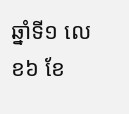ឆ្នាំទី១ លេខ៦ ខែ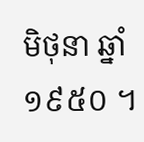មិថុនា ឆ្នាំ១៩៥០ ។